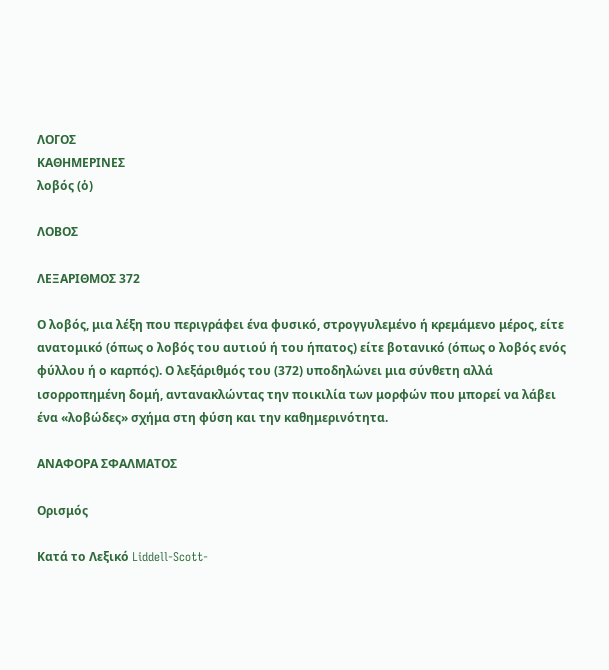ΛΟΓΟΣ
ΚΑΘΗΜΕΡΙΝΕΣ
λοβός (ὁ)

ΛΟΒΟΣ

ΛΕΞΑΡΙΘΜΟΣ 372

Ο λοβός, μια λέξη που περιγράφει ένα φυσικό, στρογγυλεμένο ή κρεμάμενο μέρος, είτε ανατομικό (όπως ο λοβός του αυτιού ή του ήπατος) είτε βοτανικό (όπως ο λοβός ενός φύλλου ή ο καρπός). Ο λεξάριθμός του (372) υποδηλώνει μια σύνθετη αλλά ισορροπημένη δομή, αντανακλώντας την ποικιλία των μορφών που μπορεί να λάβει ένα «λοβώδες» σχήμα στη φύση και την καθημερινότητα.

ΑΝΑΦΟΡΑ ΣΦΑΛΜΑΤΟΣ

Ορισμός

Κατά το Λεξικό Liddell-Scott-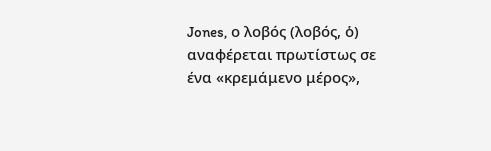Jones, ο λοβός (λοβός, ὁ) αναφέρεται πρωτίστως σε ένα «κρεμάμενο μέρος»,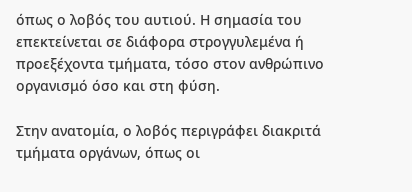όπως ο λοβός του αυτιού. Η σημασία του επεκτείνεται σε διάφορα στρογγυλεμένα ή προεξέχοντα τμήματα, τόσο στον ανθρώπινο οργανισμό όσο και στη φύση.

Στην ανατομία, ο λοβός περιγράφει διακριτά τμήματα οργάνων, όπως οι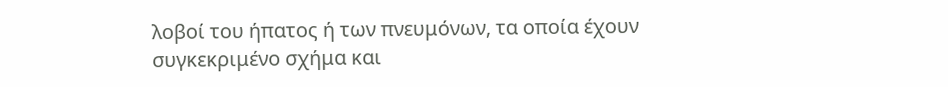λοβοί του ήπατος ή των πνευμόνων, τα οποία έχουν συγκεκριμένο σχήμα και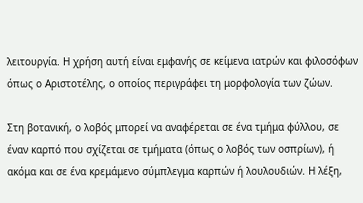λειτουργία. Η χρήση αυτή είναι εμφανής σε κείμενα ιατρών και φιλοσόφων όπως ο Αριστοτέλης, ο οποίος περιγράφει τη μορφολογία των ζώων.

Στη βοτανική, ο λοβός μπορεί να αναφέρεται σε ένα τμήμα φύλλου, σε έναν καρπό που σχίζεται σε τμήματα (όπως ο λοβός των οσπρίων), ή ακόμα και σε ένα κρεμάμενο σύμπλεγμα καρπών ή λουλουδιών. Η λέξη,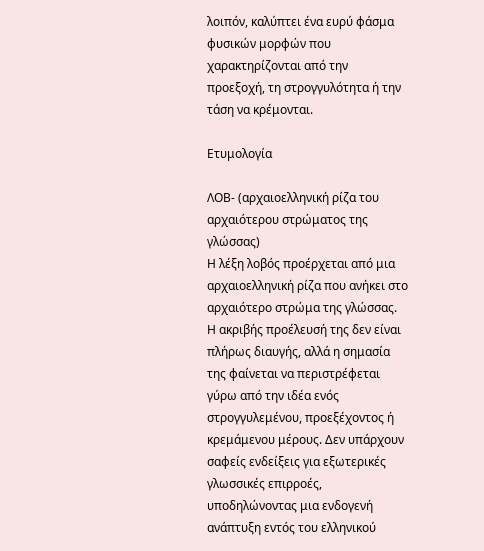λοιπόν, καλύπτει ένα ευρύ φάσμα φυσικών μορφών που χαρακτηρίζονται από την προεξοχή, τη στρογγυλότητα ή την τάση να κρέμονται.

Ετυμολογία

ΛΟΒ- (αρχαιοελληνική ρίζα του αρχαιότερου στρώματος της γλώσσας)
Η λέξη λοβός προέρχεται από μια αρχαιοελληνική ρίζα που ανήκει στο αρχαιότερο στρώμα της γλώσσας. Η ακριβής προέλευσή της δεν είναι πλήρως διαυγής, αλλά η σημασία της φαίνεται να περιστρέφεται γύρω από την ιδέα ενός στρογγυλεμένου, προεξέχοντος ή κρεμάμενου μέρους. Δεν υπάρχουν σαφείς ενδείξεις για εξωτερικές γλωσσικές επιρροές, υποδηλώνοντας μια ενδογενή ανάπτυξη εντός του ελληνικού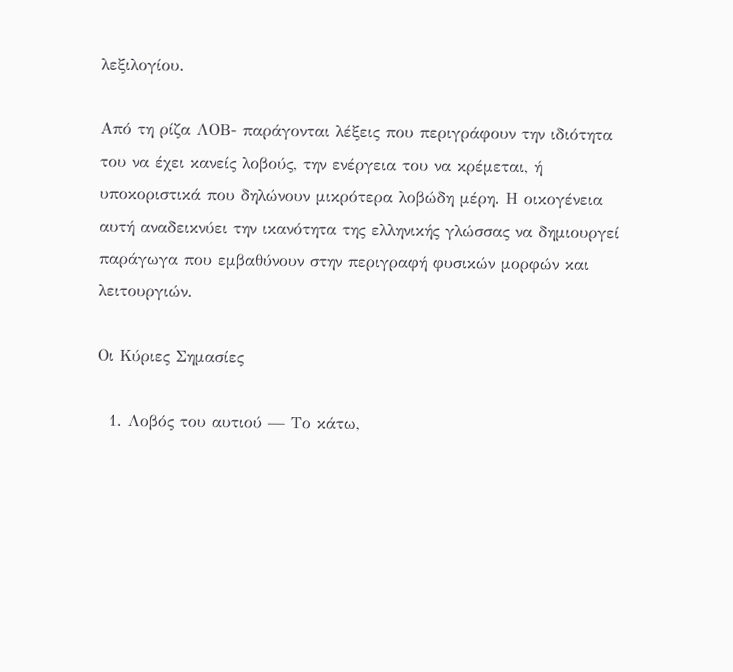λεξιλογίου.

Από τη ρίζα ΛΟΒ- παράγονται λέξεις που περιγράφουν την ιδιότητα του να έχει κανείς λοβούς, την ενέργεια του να κρέμεται, ή υποκοριστικά που δηλώνουν μικρότερα λοβώδη μέρη. Η οικογένεια αυτή αναδεικνύει την ικανότητα της ελληνικής γλώσσας να δημιουργεί παράγωγα που εμβαθύνουν στην περιγραφή φυσικών μορφών και λειτουργιών.

Οι Κύριες Σημασίες

  1. Λοβός του αυτιού — Το κάτω,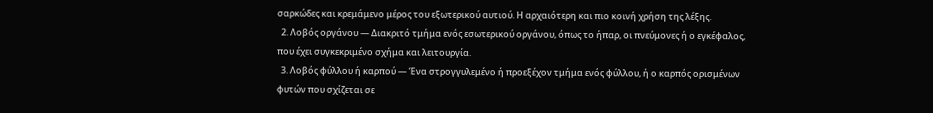σαρκώδες και κρεμάμενο μέρος του εξωτερικού αυτιού. Η αρχαιότερη και πιο κοινή χρήση της λέξης.
  2. Λοβός οργάνου — Διακριτό τμήμα ενός εσωτερικού οργάνου, όπως το ήπαρ, οι πνεύμονες ή ο εγκέφαλος, που έχει συγκεκριμένο σχήμα και λειτουργία.
  3. Λοβός φύλλου ή καρπού — Ένα στρογγυλεμένο ή προεξέχον τμήμα ενός φύλλου, ή ο καρπός ορισμένων φυτών που σχίζεται σε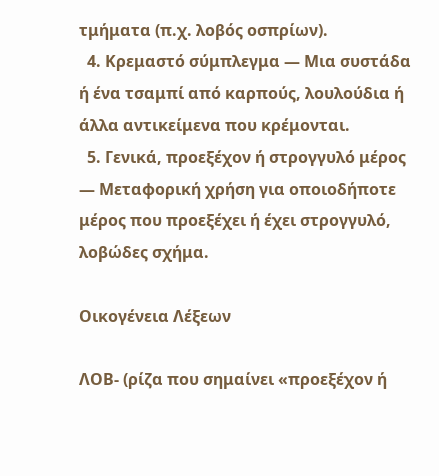τμήματα (π.χ. λοβός οσπρίων).
  4. Κρεμαστό σύμπλεγμα — Μια συστάδα ή ένα τσαμπί από καρπούς, λουλούδια ή άλλα αντικείμενα που κρέμονται.
  5. Γενικά, προεξέχον ή στρογγυλό μέρος — Μεταφορική χρήση για οποιοδήποτε μέρος που προεξέχει ή έχει στρογγυλό, λοβώδες σχήμα.

Οικογένεια Λέξεων

ΛΟΒ- (ρίζα που σημαίνει «προεξέχον ή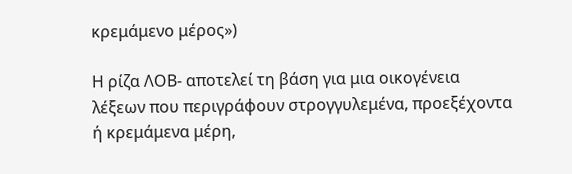κρεμάμενο μέρος»)

Η ρίζα ΛΟΒ- αποτελεί τη βάση για μια οικογένεια λέξεων που περιγράφουν στρογγυλεμένα, προεξέχοντα ή κρεμάμενα μέρη,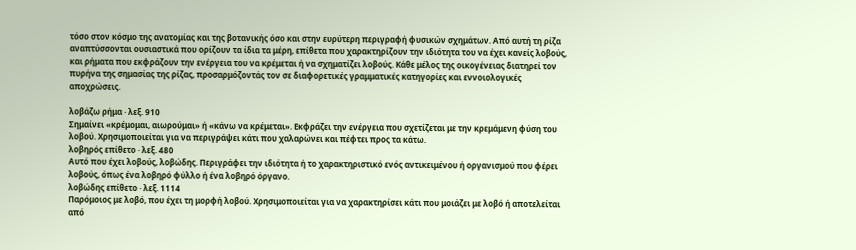τόσο στον κόσμο της ανατομίας και της βοτανικής όσο και στην ευρύτερη περιγραφή φυσικών σχημάτων. Από αυτή τη ρίζα αναπτύσσονται ουσιαστικά που ορίζουν τα ίδια τα μέρη, επίθετα που χαρακτηρίζουν την ιδιότητα του να έχει κανείς λοβούς, και ρήματα που εκφράζουν την ενέργεια του να κρέμεται ή να σχηματίζει λοβούς. Κάθε μέλος της οικογένειας διατηρεί τον πυρήνα της σημασίας της ρίζας, προσαρμόζοντάς τον σε διαφορετικές γραμματικές κατηγορίες και εννοιολογικές αποχρώσεις.

λοβάζω ρήμα · λεξ. 910
Σημαίνει «κρέμομαι, αιωρούμαι» ή «κάνω να κρέμεται». Εκφράζει την ενέργεια που σχετίζεται με την κρεμάμενη φύση του λοβού. Χρησιμοποιείται για να περιγράψει κάτι που χαλαρώνει και πέφτει προς τα κάτω.
λοβηρός επίθετο · λεξ. 480
Αυτό που έχει λοβούς, λοβώδης. Περιγράφει την ιδιότητα ή το χαρακτηριστικό ενός αντικειμένου ή οργανισμού που φέρει λοβούς, όπως ένα λοβηρό φύλλο ή ένα λοβηρό όργανο.
λοβώδης επίθετο · λεξ. 1114
Παρόμοιος με λοβό, που έχει τη μορφή λοβού. Χρησιμοποιείται για να χαρακτηρίσει κάτι που μοιάζει με λοβό ή αποτελείται από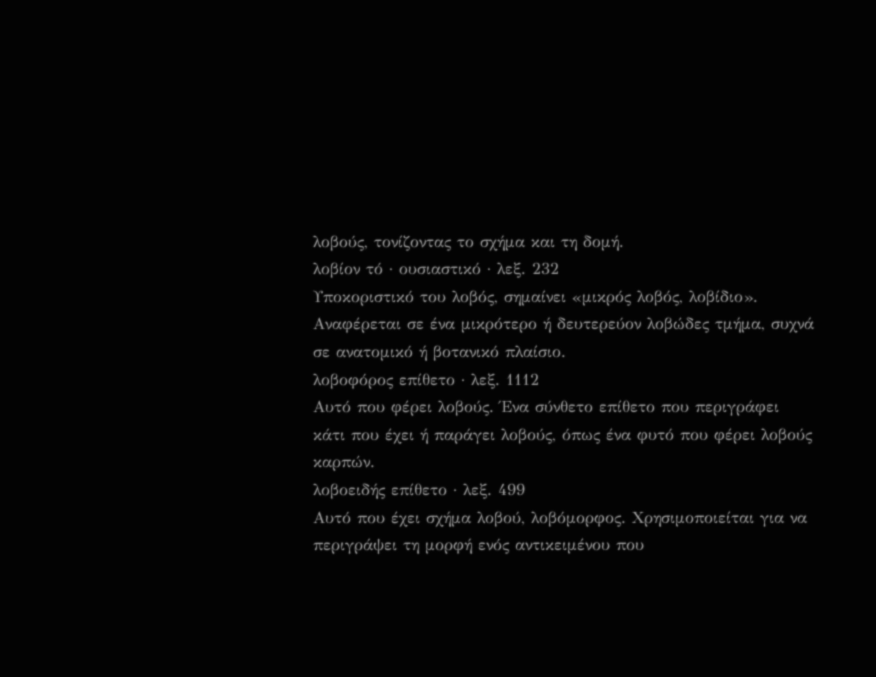λοβούς, τονίζοντας το σχήμα και τη δομή.
λοβίον τό · ουσιαστικό · λεξ. 232
Υποκοριστικό του λοβός, σημαίνει «μικρός λοβός, λοβίδιο». Αναφέρεται σε ένα μικρότερο ή δευτερεύον λοβώδες τμήμα, συχνά σε ανατομικό ή βοτανικό πλαίσιο.
λοβοφόρος επίθετο · λεξ. 1112
Αυτό που φέρει λοβούς. Ένα σύνθετο επίθετο που περιγράφει κάτι που έχει ή παράγει λοβούς, όπως ένα φυτό που φέρει λοβούς καρπών.
λοβοειδής επίθετο · λεξ. 499
Αυτό που έχει σχήμα λοβού, λοβόμορφος. Χρησιμοποιείται για να περιγράψει τη μορφή ενός αντικειμένου που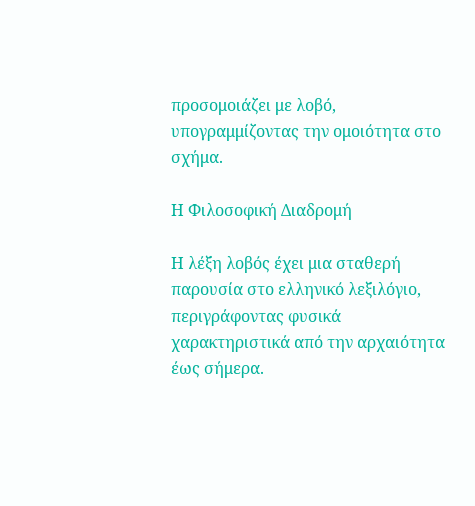προσομοιάζει με λοβό, υπογραμμίζοντας την ομοιότητα στο σχήμα.

Η Φιλοσοφική Διαδρομή

Η λέξη λοβός έχει μια σταθερή παρουσία στο ελληνικό λεξιλόγιο, περιγράφοντας φυσικά χαρακτηριστικά από την αρχαιότητα έως σήμερα.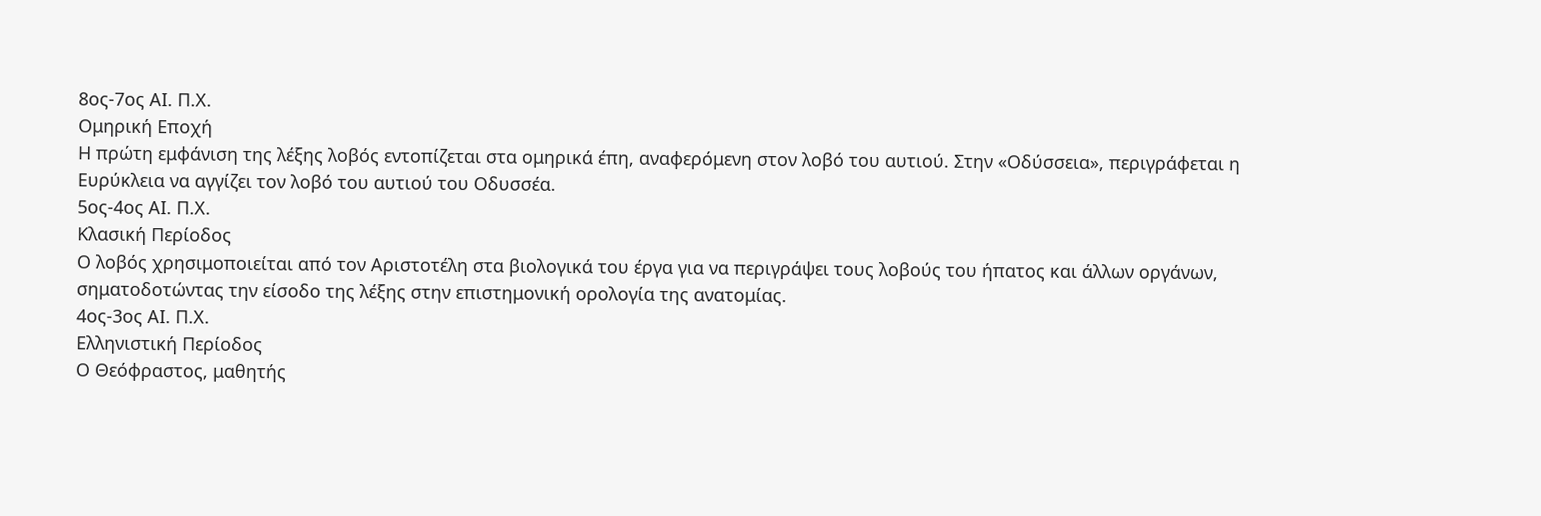8ος-7ος ΑΙ. Π.Χ.
Ομηρική Εποχή
Η πρώτη εμφάνιση της λέξης λοβός εντοπίζεται στα ομηρικά έπη, αναφερόμενη στον λοβό του αυτιού. Στην «Οδύσσεια», περιγράφεται η Ευρύκλεια να αγγίζει τον λοβό του αυτιού του Οδυσσέα.
5ος-4ος ΑΙ. Π.Χ.
Κλασική Περίοδος
Ο λοβός χρησιμοποιείται από τον Αριστοτέλη στα βιολογικά του έργα για να περιγράψει τους λοβούς του ήπατος και άλλων οργάνων, σηματοδοτώντας την είσοδο της λέξης στην επιστημονική ορολογία της ανατομίας.
4ος-3ος ΑΙ. Π.Χ.
Ελληνιστική Περίοδος
Ο Θεόφραστος, μαθητής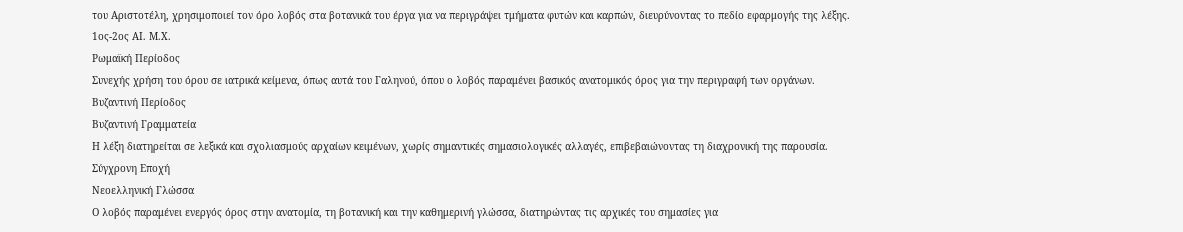του Αριστοτέλη, χρησιμοποιεί τον όρο λοβός στα βοτανικά του έργα για να περιγράψει τμήματα φυτών και καρπών, διευρύνοντας το πεδίο εφαρμογής της λέξης.
1ος-2ος ΑΙ. Μ.Χ.
Ρωμαϊκή Περίοδος
Συνεχής χρήση του όρου σε ιατρικά κείμενα, όπως αυτά του Γαληνού, όπου ο λοβός παραμένει βασικός ανατομικός όρος για την περιγραφή των οργάνων.
Βυζαντινή Περίοδος
Βυζαντινή Γραμματεία
Η λέξη διατηρείται σε λεξικά και σχολιασμούς αρχαίων κειμένων, χωρίς σημαντικές σημασιολογικές αλλαγές, επιβεβαιώνοντας τη διαχρονική της παρουσία.
Σύγχρονη Εποχή
Νεοελληνική Γλώσσα
Ο λοβός παραμένει ενεργός όρος στην ανατομία, τη βοτανική και την καθημερινή γλώσσα, διατηρώντας τις αρχικές του σημασίες για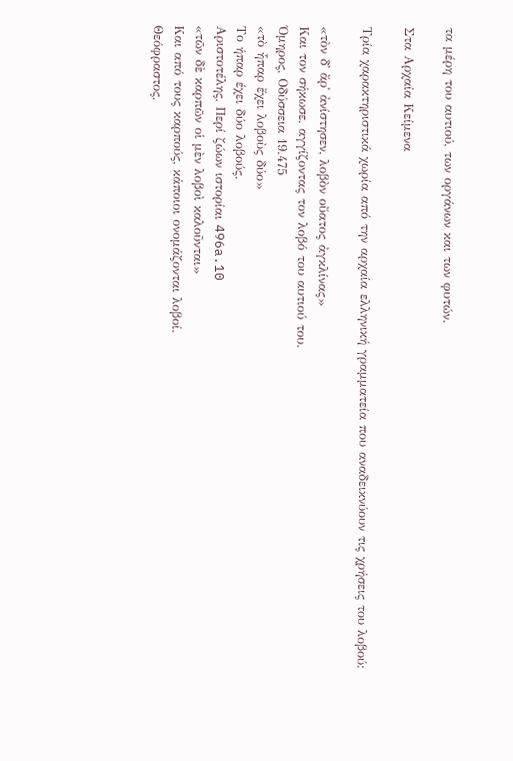τα μέρη του αυτιού, των οργάνων και των φυτών.

Στα Αρχαία Κείμενα

Τρία χαρακτηριστικά χωρία από την αρχαία ελληνική γραμματεία που αναδεικνύουν τις χρήσεις του λοβού:

«τὸν δ᾽ ἄρ᾽ ἀνίστησεν, λοβὸν οὔατος ἀγκλίνας»
Και τον σήκωσε, αγγίζοντας τον λοβό του αυτιού του.
Όμηρος, Οδύσσεια 19.475
«τὸ ἧπαρ ἔχει λοβοὺς δύο»
Το ήπαρ έχει δύο λοβούς.
Αριστοτέλης, Περί ζώων ιστορίαι 496a.10
«τῶν δὲ καρπῶν οἱ μὲν λοβοὶ καλοῦνται»
Και από τους καρπούς, κάποιοι ονομάζονται λοβοί.
Θεόφραστος,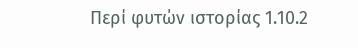Περί φυτών ιστορίας 1.10.2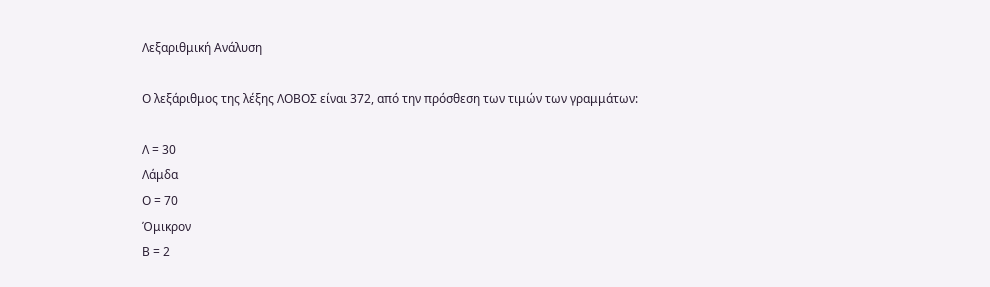Λεξαριθμική Ανάλυση

Ο λεξάριθμος της λέξης ΛΟΒΟΣ είναι 372, από την πρόσθεση των τιμών των γραμμάτων:

Λ = 30
Λάμδα
Ο = 70
Όμικρον
Β = 2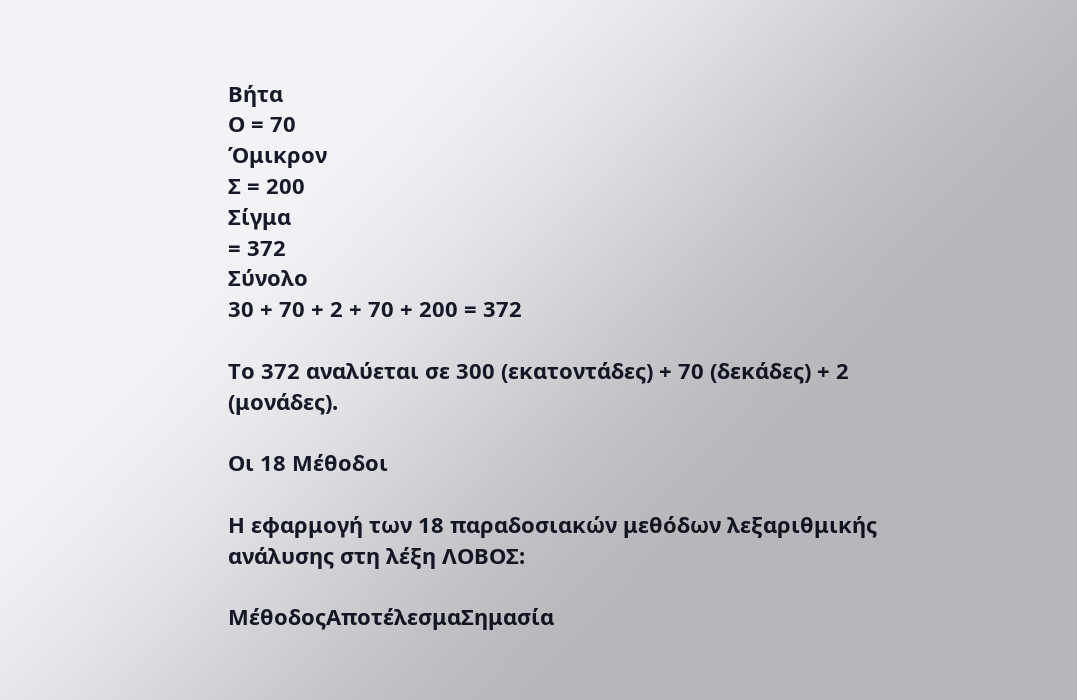Βήτα
Ο = 70
Όμικρον
Σ = 200
Σίγμα
= 372
Σύνολο
30 + 70 + 2 + 70 + 200 = 372

Το 372 αναλύεται σε 300 (εκατοντάδες) + 70 (δεκάδες) + 2 (μονάδες).

Οι 18 Μέθοδοι

Η εφαρμογή των 18 παραδοσιακών μεθόδων λεξαριθμικής ανάλυσης στη λέξη ΛΟΒΟΣ:

ΜέθοδοςΑποτέλεσμαΣημασία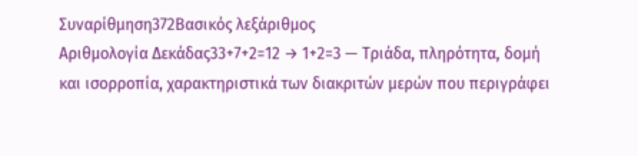Συναρίθμηση372Βασικός λεξάριθμος
Αριθμολογία Δεκάδας33+7+2=12 → 1+2=3 — Τριάδα, πληρότητα, δομή και ισορροπία, χαρακτηριστικά των διακριτών μερών που περιγράφει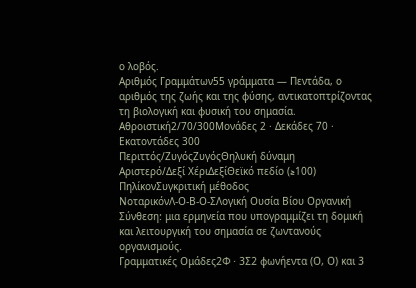ο λοβός.
Αριθμός Γραμμάτων55 γράμματα — Πεντάδα, ο αριθμός της ζωής και της φύσης, αντικατοπτρίζοντας τη βιολογική και φυσική του σημασία.
Αθροιστική2/70/300Μονάδες 2 · Δεκάδες 70 · Εκατοντάδες 300
Περιττός/ΖυγόςΖυγόςΘηλυκή δύναμη
Αριστερό/Δεξί ΧέριΔεξίΘεϊκό πεδίο (≥100)
ΠηλίκονΣυγκριτική μέθοδος
ΝοταρικόνΛ-Ο-Β-Ο-ΣΛογική Ουσία Βίου Οργανική Σύνθεση: μια ερμηνεία που υπογραμμίζει τη δομική και λειτουργική του σημασία σε ζωντανούς οργανισμούς.
Γραμματικές Ομάδες2Φ · 3Σ2 φωνήεντα (Ο, Ο) και 3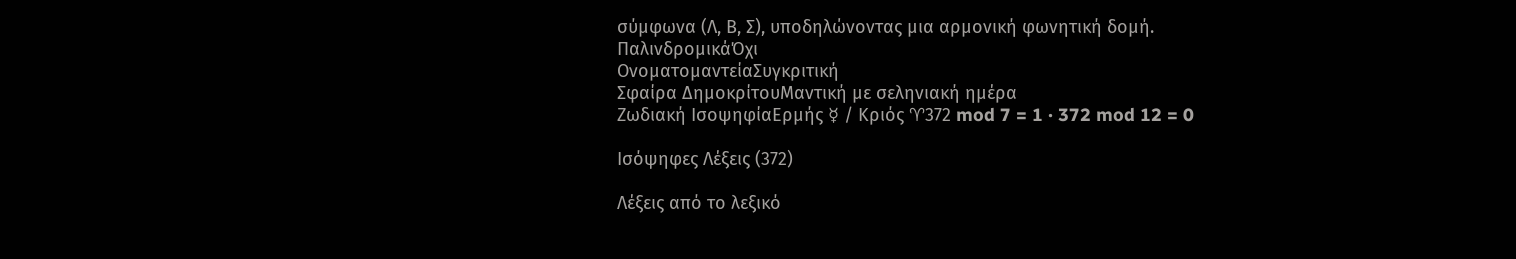σύμφωνα (Λ, Β, Σ), υποδηλώνοντας μια αρμονική φωνητική δομή.
ΠαλινδρομικάΌχι
ΟνοματομαντείαΣυγκριτική
Σφαίρα ΔημοκρίτουΜαντική με σεληνιακή ημέρα
Ζωδιακή ΙσοψηφίαΕρμής ☿ / Κριός ♈372 mod 7 = 1 · 372 mod 12 = 0

Ισόψηφες Λέξεις (372)

Λέξεις από το λεξικό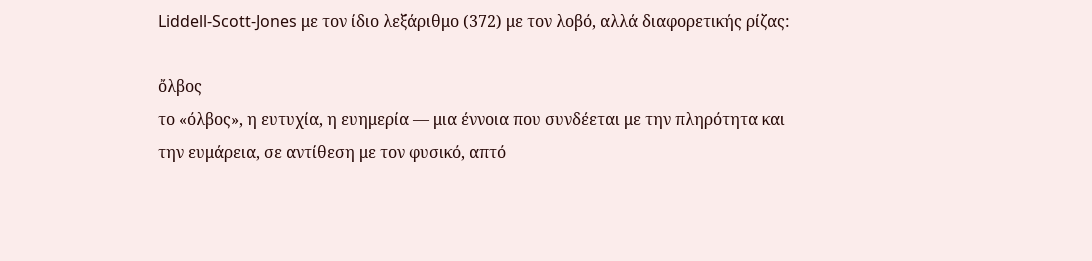Liddell-Scott-Jones με τον ίδιο λεξάριθμο (372) με τον λοβό, αλλά διαφορετικής ρίζας:

ὄλβος
το «όλβος», η ευτυχία, η ευημερία — μια έννοια που συνδέεται με την πληρότητα και την ευμάρεια, σε αντίθεση με τον φυσικό, απτό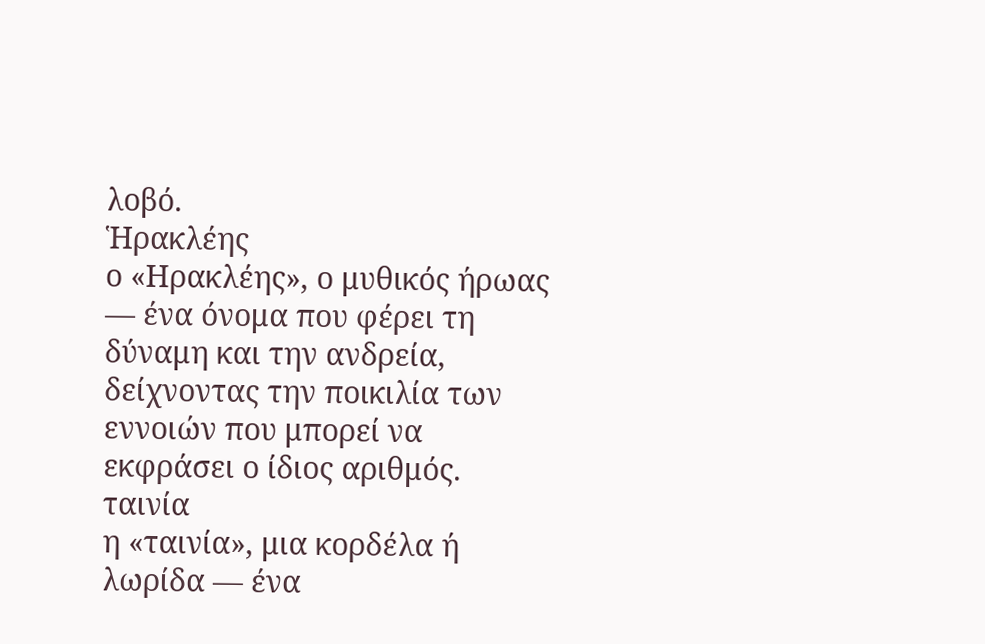λοβό.
Ἡρακλέης
ο «Ηρακλέης», ο μυθικός ήρωας — ένα όνομα που φέρει τη δύναμη και την ανδρεία, δείχνοντας την ποικιλία των εννοιών που μπορεί να εκφράσει ο ίδιος αριθμός.
ταινία
η «ταινία», μια κορδέλα ή λωρίδα — ένα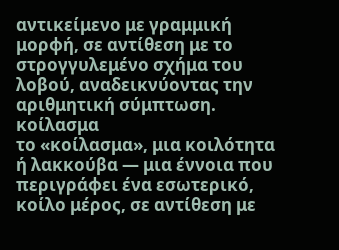αντικείμενο με γραμμική μορφή, σε αντίθεση με το στρογγυλεμένο σχήμα του λοβού, αναδεικνύοντας την αριθμητική σύμπτωση.
κοίλασμα
το «κοίλασμα», μια κοιλότητα ή λακκούβα — μια έννοια που περιγράφει ένα εσωτερικό, κοίλο μέρος, σε αντίθεση με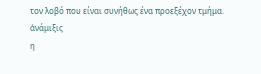τον λοβό που είναι συνήθως ένα προεξέχον τμήμα.
ἀνάμιξις
η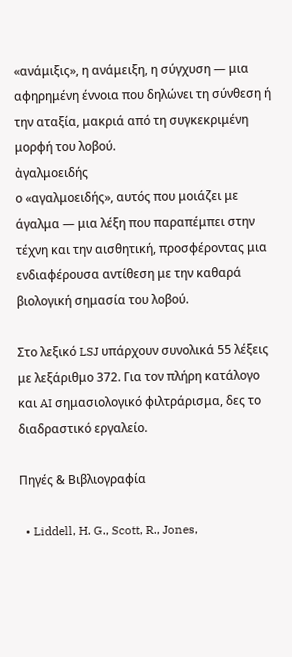«ανάμιξις», η ανάμειξη, η σύγχυση — μια αφηρημένη έννοια που δηλώνει τη σύνθεση ή την αταξία, μακριά από τη συγκεκριμένη μορφή του λοβού.
ἀγαλμοειδής
ο «αγαλμοειδής», αυτός που μοιάζει με άγαλμα — μια λέξη που παραπέμπει στην τέχνη και την αισθητική, προσφέροντας μια ενδιαφέρουσα αντίθεση με την καθαρά βιολογική σημασία του λοβού.

Στο λεξικό LSJ υπάρχουν συνολικά 55 λέξεις με λεξάριθμο 372. Για τον πλήρη κατάλογο και AI σημασιολογικό φιλτράρισμα, δες το διαδραστικό εργαλείο.

Πηγές & Βιβλιογραφία

  • Liddell, H. G., Scott, R., Jones,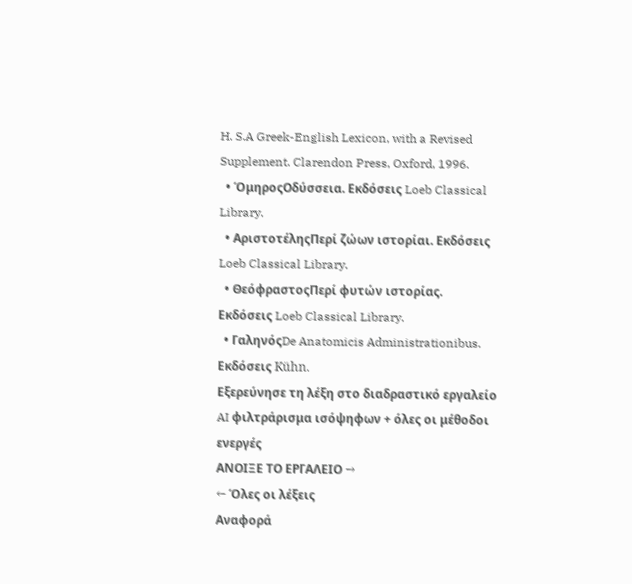H. S.A Greek-English Lexicon, with a Revised Supplement. Clarendon Press, Oxford, 1996.
  • ΌμηροςΟδύσσεια. Εκδόσεις Loeb Classical Library.
  • ΑριστοτέληςΠερί ζώων ιστορίαι. Εκδόσεις Loeb Classical Library.
  • ΘεόφραστοςΠερί φυτών ιστορίας. Εκδόσεις Loeb Classical Library.
  • ΓαληνόςDe Anatomicis Administrationibus. Εκδόσεις Kühn.
Εξερεύνησε τη λέξη στο διαδραστικό εργαλείο
AI φιλτράρισμα ισόψηφων + όλες οι μέθοδοι ενεργές
ΑΝΟΙΞΕ ΤΟ ΕΡΓΑΛΕΙΟ →
← Όλες οι λέξεις
Αναφορά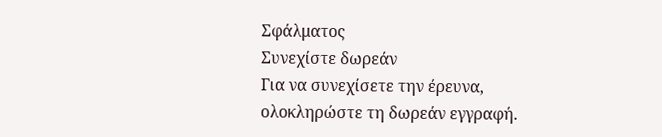Σφάλματος
Συνεχίστε δωρεάν
Για να συνεχίσετε την έρευνα, ολοκληρώστε τη δωρεάν εγγραφή.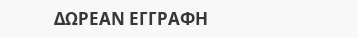ΔΩΡΕΑΝ ΕΓΓΡΑΦΗ